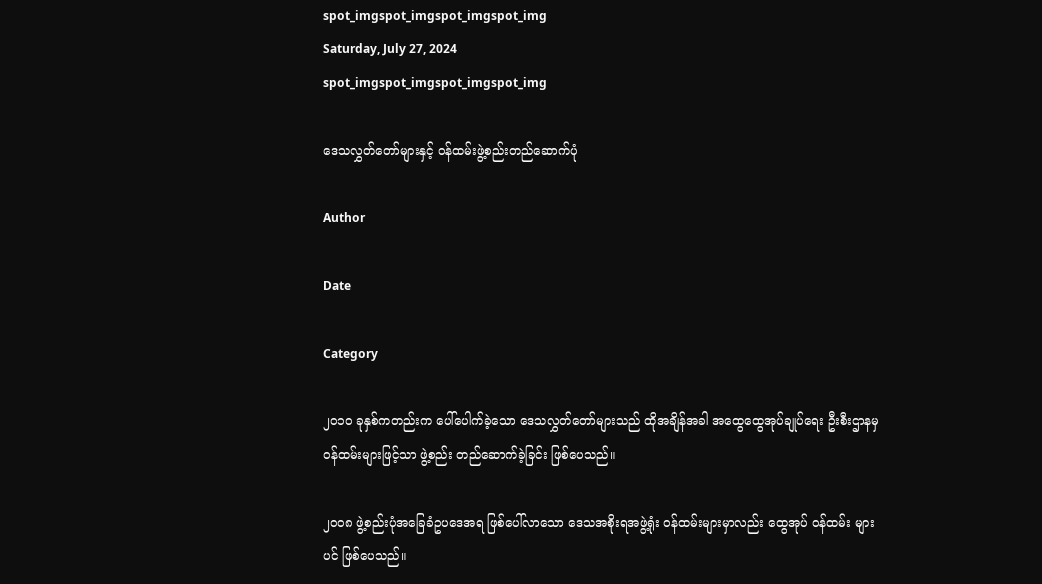spot_imgspot_imgspot_imgspot_img
Saturday, July 27, 2024
spot_imgspot_imgspot_imgspot_img

ဒေသလွှတ်တော်များနှင့် ဝန်ထမ်းဖွဲ့စည်းတည်ဆောက်ပုံ

Author

Date

Category

၂၀၁ဝ ခုနှစ်ကတည်းက ပေါ်ပေါက်ခဲ့သော ဒေသလွှတ်တော်များသည် ထိုအချိန်အခါ အထွေထွေအုပ်ချုပ်ရေး ဦးစီးဌာနမှ ဝန်ထမ်းများဖြင့်သာ ဖွဲ့စည်း တည်ဆောက်ခဲ့ခြင်း ဖြစ်ပေသည်။

၂၀၀၈ ဖွဲ့စည်းပုံအခြေခံဥပဒေအရ ဖြစ်ပေါ်လာသော ဒေသအစိုးရအဖွဲ့ရုံး ဝန်ထမ်းများမှာလည်း ထွေအုပ် ဝန်ထမ်း များပင် ဖြစ်ပေသည်။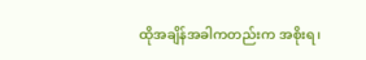ထိုအချိန်အခါကတည်းက အစိုးရ၊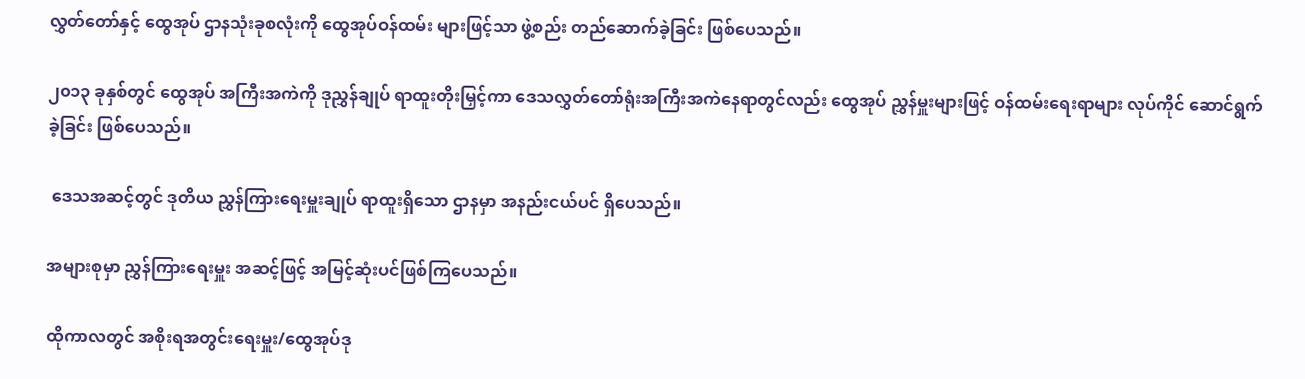လွှတ်တော်နှင့် ထွေအုပ် ဌာနသုံးခုစလုံးကို ထွေအုပ်ဝန်ထမ်း များဖြင့်သာ ဖွဲ့စည်း တည်ဆောက်ခဲ့ခြင်း ဖြစ်ပေသည်။

၂၀၁၃ ခုနှစ်တွင် ထွေအုပ် အကြီးအကဲကို ဒုညွှန်ချုပ် ရာထူးတိုးမြှင့်ကာ ဒေသလွှတ်တော်ရုံးအကြီးအကဲနေရာတွင်လည်း ထွေအုပ် ညွှန်မှူးများဖြင့် ဝန်ထမ်းရေးရာများ လုပ်ကိုင် ဆောင်ရွက်ခဲ့ခြင်း ဖြစ်ပေသည်။

 ဒေသအဆင့်တွင် ဒုတိယ ညွှန်ကြားရေးမှူးချုပ် ရာထူးရှိသော ဌာနမှာ အနည်းငယ်ပင် ရှိပေသည်။

အများစုမှာ ညွှန်ကြားရေးမှူး အဆင့်ဖြင့် အမြင့်ဆုံးပင်ဖြစ်ကြပေသည်။

ထိုကာလတွင် အစိုးရအတွင်းရေးမှူး/ထွေအုပ်ဒု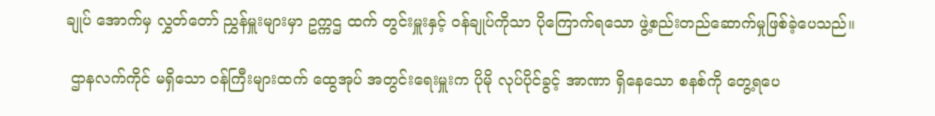ချုပ် အောက်မှ လွှတ်တော် ညွှန်မှူးများမှာ ဥက္ကဌ ထက် တွင်းမှူးနှင့် ဝန်ချုပ်ကိုသာ ပိုကြောက်ရသော ဖွဲ့စည်းတည်ဆောက်မှုဖြစ်ခဲ့ပေသည်။

 ဌာနလက်ကိုင် မရှိသော ဝန်ကြီးများထက် ထွေအုပ် အတွင်းရေးမှူးက ပိုမို လုပ်ပိုင်ခွင့် အာဏာ ရှိနေသော စနစ်ကို တွေ့ရပေ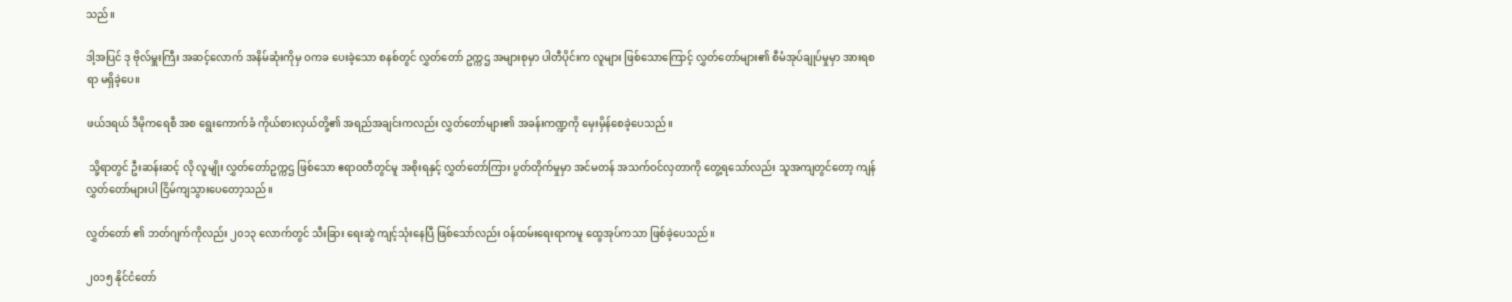သည်။

ဒါ့အပြင် ဒု ဗိုလ်မှူးကြီး အဆင့်လောက် အနိမ်ဆုံးကိုမှ ဝကခ ပေးခဲ့သော စနစ်တွင် လွှတ်တော် ဥက္ကဌ အများစုမှာ ပါတီပိုင်းက လူများ ဖြစ်သောကြောင့် လွှတ်တော်များ၏ စီမံအုပ်ချုပ်မှုမှာ အားရစရာ မရှိခဲ့ပေ။

ဖယ်ဒရယ် ဒီမိုကရေစီ အစ ရွေးကောက်ခံ ကိုယ်စားလှယ်တို့၏ အရည်အချင်းကလည်း လွှတ်တော်များ၏ အခန်းကဏ္ဍကို မှေးမှိန်စေခဲ့ပေသည်။

 သို့ရာတွင် ဦးဆန်းဆင့် လို လူမျိုး လွှတ်တော်ဥက္ကဌ ဖြစ်သော ဧရာဝတီတွင်မူ အစိုးရနှင့် လွှတ်တော်ကြား ပွတ်တိုက်မှုမှာ အင်မတန် အသက်ဝင်လှတာကို တွေ့ရသော်လည်း သူအကျတွင်တော့ ကျန်လွှတ်တော်များပါ ငြိမ်ကျသွားပေတော့သည်။

လွှတ်တော် ၏ ဘတ်ဂျက်ကိုလည်း ၂၀၁၃ လောက်တွင် သီးခြား ရေးဆွဲ ကျင့်သုံးနေပြီ ဖြစ်သော်လည်း ဝန်ထမ်းရေးရာကမူ ထွေအုပ်ကသာ ဖြစ်ခဲ့ပေသည်။

၂၀၁၅ နိုင်ငံတော်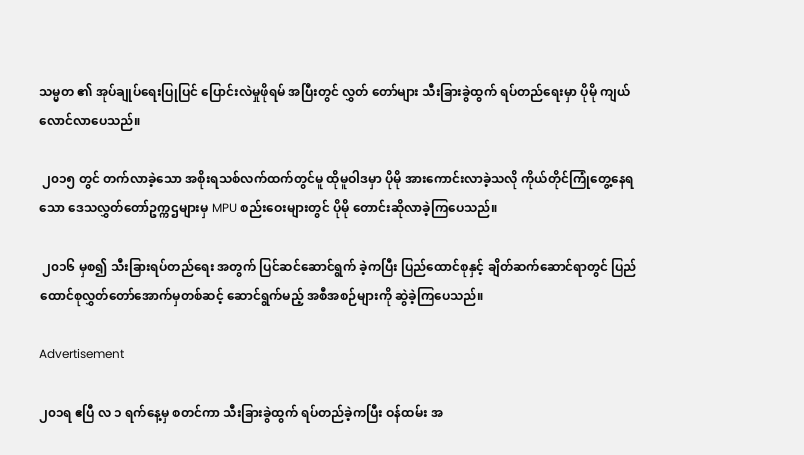သမ္မတ ၏ အုပ်ချုပ်ရေးပြုပြင် ပြောင်းလဲမှုဖိုရမ် အပြီးတွင် လွှတ် တော်များ သီးခြားခွဲထွက် ရပ်တည်ရေးမှာ ပိုမို ကျယ်လောင်လာပေသည်။

 ၂၀၁၅ တွင် တက်လာခဲ့သော အစိုးရသစ်လက်ထက်တွင်မူ ထိုမူဝါဒမှာ ပိုမို အားကောင်းလာခဲ့သလို ကိုယ်တိုင်ကြုံတွေ့နေရသော ဒေသလွှတ်တော်ဥက္ကဌများမှ MPU စည်းဝေးများတွင် ပိုမို တောင်းဆိုလာခဲ့ကြပေသည်။

 ၂၀၁၆ မှစ၍ သီးခြားရပ်တည်ရေး အတွက် ပြင်ဆင်ဆောင်ရွက် ခဲ့ကပြီး ပြည်ထောင်စုနှင့် ချိတ်ဆက်ဆောင်ရာတွင် ပြည်ထောင်စုလွှတ်တော်အောက်မှတစ်ဆင့် ဆောင်ရွက်မည့် အစီအစဉ်များကို ဆွဲခဲ့ကြပေသည်။

Advertisement

၂၀၁ရ ဧပြီ လ ၁ ရက်နေ့မှ စတင်ကာ သီးခြားခွဲထွက် ရပ်တည်ခဲ့ကပြီး ဝန်ထမ်း အ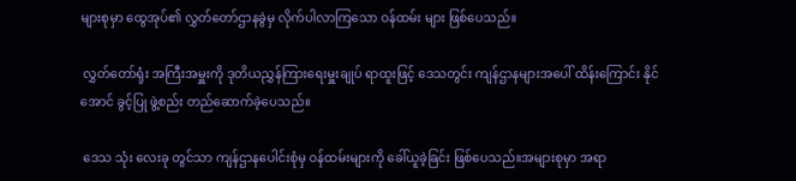များစုမှာ ထွေအုပ်၏ လွှတ်တော်ဌာနခွဲမှ လိုက်ပါလာကြသော ဝန်ထမ်း များ ဖြစ်ပေသည်။

 လွှတ်တော်ရုံး အကြီးအမှူးကို ဒုတိယညွှန်ကြားရေးမှူးချုပ် ရာထူးဖြင့် ဒေသတွင်း ကျန်ဌာနများအပေါ် ထိန်းကြောင်း နိုင်အောင် ခွင့်ပြု ဖွဲ့စည်း တည်ဆောက်ခဲ့ပေသည်။

 ဒေသ သုံး လေးခု တွင်သာ ကျန်ဌာနပေါင်းစုံမှ ဝန်ထမ်းများကို ခေါ်ယူခဲ့ခြင်း ဖြစ်ပေသည်။အများစုမှာ အရာ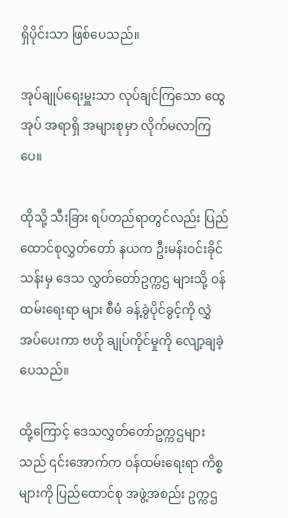ရှိပိုင်းသာ ဖြစ်ပေသည်။

အုပ်ချုပ်ရေးမှူးသာ လုပ်ချင်ကြသော ထွေအုပ် အရာရှိ အများစုမှာ လိုက်မလာကြပေ။

ထိုသို့ သီးခြား ရပ်တည်ရာတွင်လည်း ပြည်ထောင်စုလွှတ်တော် နယက ဦးမန်းဝင်းခိုင်သန်းမှ ဒေသ လွှတ်တော်ဥက္ကဌ များသို့ ဝန်ထမ်းရေးရာ များ စီမံ ခန့်ခွဲပိုင်ခွင့်ကို လွှဲအပ်ပေးကာ ဗဟို ချုပ်ကိုင်မှုကို လျော့ချခဲ့ပေသည်။

ထို့ကြောင့် ဒေသလွှတ်တော်ဥက္ကဌများသည် ၎င်းအောက်က ဝန်ထမ်းရေးရာ ကိစ္စ များကို ပြည်ထောင်စု အဖွဲ့အစည်း ဥက္ကဌ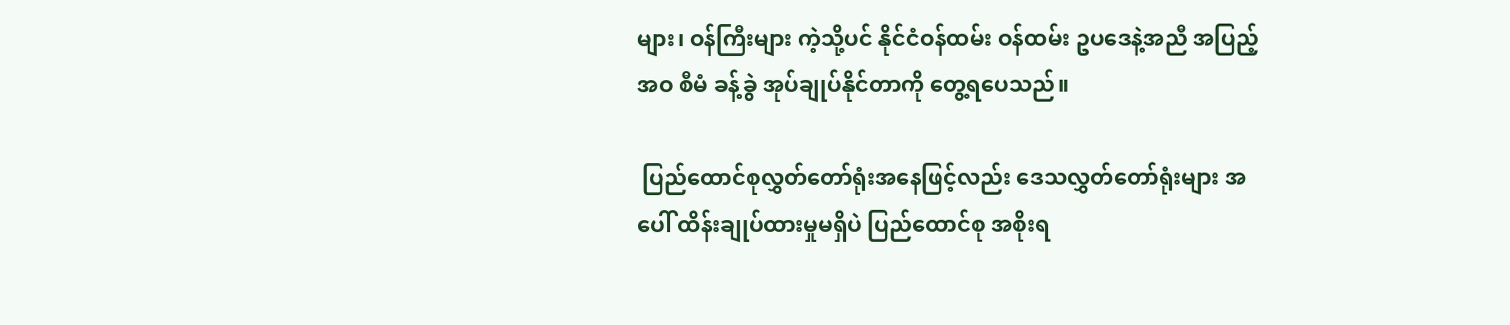များ၊ ဝန်ကြီးများ ကဲ့သို့ပင် နိုင်ငံဝန်ထမ်း ဝန်ထမ်း ဥပဒေနဲ့အညီ အပြည့်အဝ စီမံ ခန့်ခွဲ အုပ်ချုပ်နိုင်တာကို တွေ့ရပေသည်။

 ပြည်ထောင်စုလွှတ်တော်ရုံးအနေဖြင့်လည်း ဒေသလွှတ်တော်ရုံးများ အပေါ် ထိန်းချုပ်ထားမှုမရှိပဲ ပြည်ထောင်စု အစိုးရ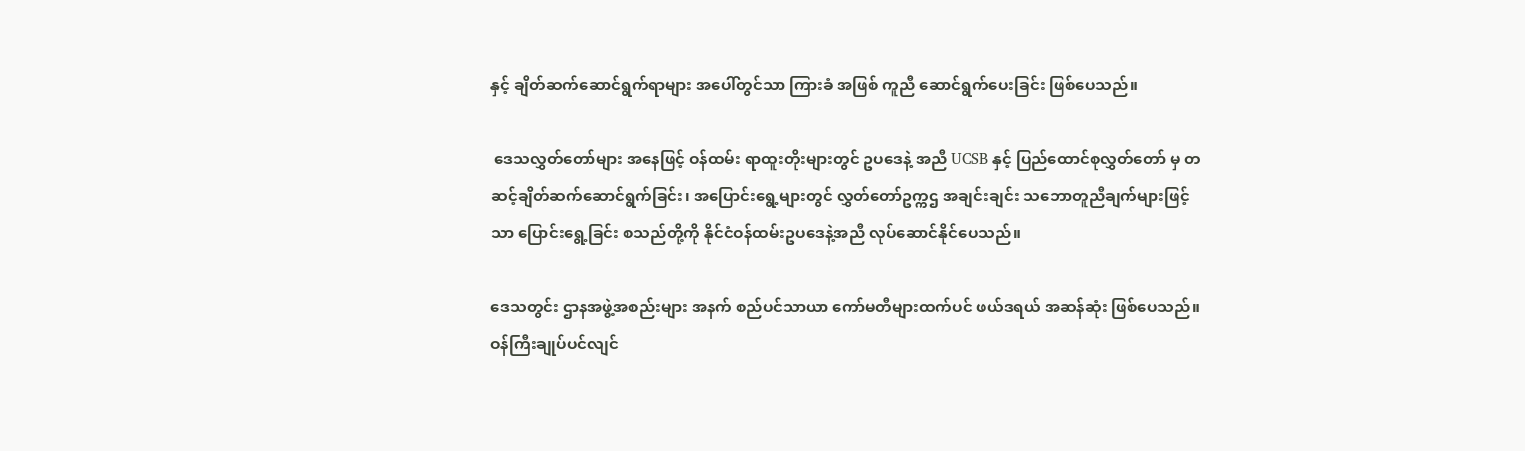နှင့် ချိတ်ဆက်ဆောင်ရွက်ရာများ အပေါ်တွင်သာ ကြားခံ အဖြစ် ကူညီ ဆောင်ရွက်ပေးခြင်း ဖြစ်ပေသည်။

 ဒေသလွှတ်တော်များ အနေဖြင့် ဝန်ထမ်း ရာထူးတိုးများတွင် ဥပဒေနဲ့ အညီ UCSB နှင့် ပြည်ထောင်စုလွှတ်တော် မှ တဆင့်ချိတ်ဆက်ဆောင်ရွက်ခြင်း၊ အပြောင်းရွေ့များတွင် လွှတ်တော်ဥက္ကဌ အချင်းချင်း သဘောတူညီချက်များဖြင့်သာ ပြောင်းရွေ့ခြင်း စသည်တို့ကို နိုင်ငံဝန်ထမ်းဥပဒေနဲ့အညီ လုပ်ဆောင်နိုင်ပေသည်။

ဒေသတွင်း ဌာနအဖွဲ့အစည်းများ အနက် စည်ပင်သာယာ ကော်မတီများထက်ပင် ဖယ်ဒရယ် အဆန်ဆုံး ဖြစ်ပေသည်။ ဝန်ကြီးချုပ်ပင်လျင်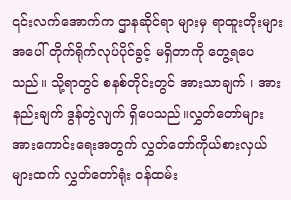၎င်းလက်အောက်က ဌာနဆိုင်ရာ များမှ ရာထူးတိုးများ အပေါ် တိုက်ရိုက်လုပ်ပိုင်ခွင့် မရှိတာကို တွေ့ရပေသည်။ သို့ရာတွင် စနစ်တိုင်းတွင် အားသာချက် ၊ အားနည်းချက် ဒွန်တွဲလျက် ရှိပေသည်။လွှတ်တော်များ အားကောင်းရေးအတွက် လွှတ်တော်ကိုယ်စားလှယ်များထက် လွှတ်တော်ရုံး ဝန်ထမ်း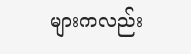များကလည်း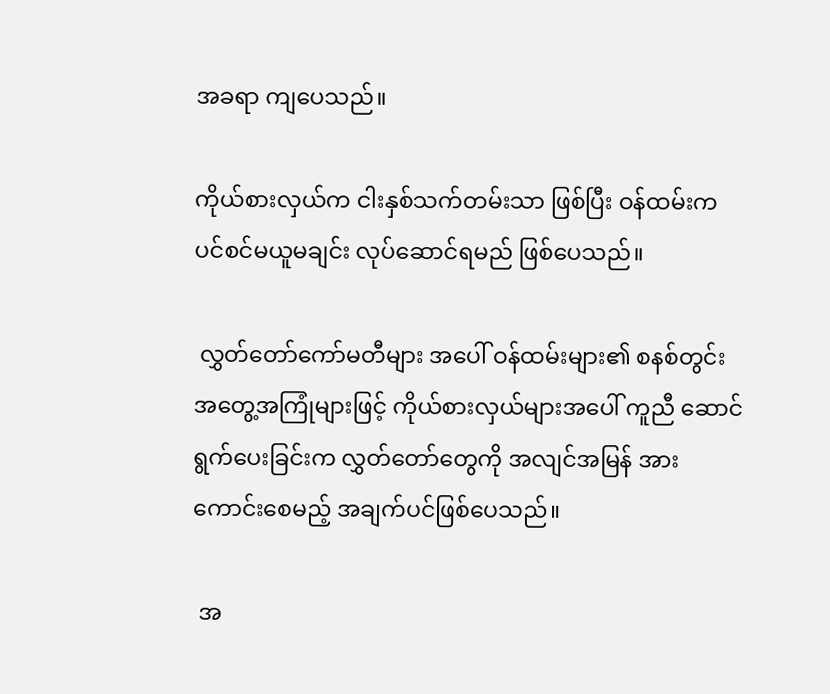အခရာ ကျပေသည်။

ကိုယ်စားလှယ်က ငါးနှစ်သက်တမ်းသာ ဖြစ်ပြီး ဝန်ထမ်းက ပင်စင်မယူမချင်း လုပ်ဆောင်ရမည် ဖြစ်ပေသည်။

 လွှတ်တော်ကော်မတီများ အပေါ် ဝန်ထမ်းများ၏ စနစ်တွင်း အတွေ့အကြုံများဖြင့် ကိုယ်စားလှယ်များအပေါ် ကူညီ ဆောင်ရွက်ပေးခြင်းက လွှတ်တော်တွေကို အလျင်အမြန် အားကောင်းစေမည့် အချက်ပင်ဖြစ်ပေသည်။

 အ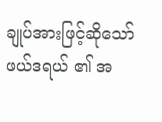ချုပ်အားဖြင့်ဆိုသော် ဖယ်ဒရယ် ၏ အ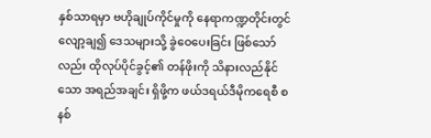နှစ်သာရမှာ ဗဟိုချုပ်ကိုင်မှုကို နေရာကဏ္ဍတိုင်းတွင် လျော့ချ၍ ဒေသများသို့ ခွဲဝေပေးခြင်း ဖြစ်သော်လည်း ထိုလုပ်ပိုင်ခွင့်၏ တန်ဖိုးကို သိနားလည်နိုင်သော အရည်အချင်း ရှိဖို့က ဖယ်ဒရယ်ဒီမိုကရေစီ စနစ်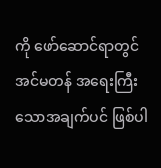ကို ဖော်ဆောင်ရာတွင် အင်မတန် အရေးကြီးသောအချက်ပင် ဖြစ်ပါ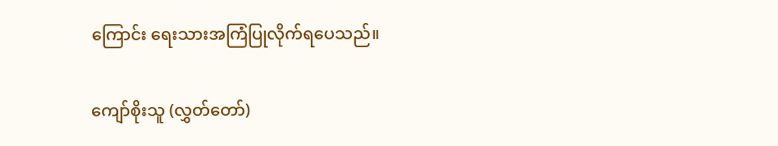ကြောင်း ရေးသားအကြံပြုလိုက်ရပေသည်။

ကျော်စိုးသူ (လွှတ်တော်)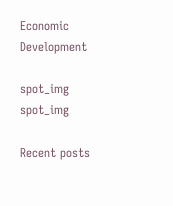Economic Development

spot_img
spot_img

Recent posts